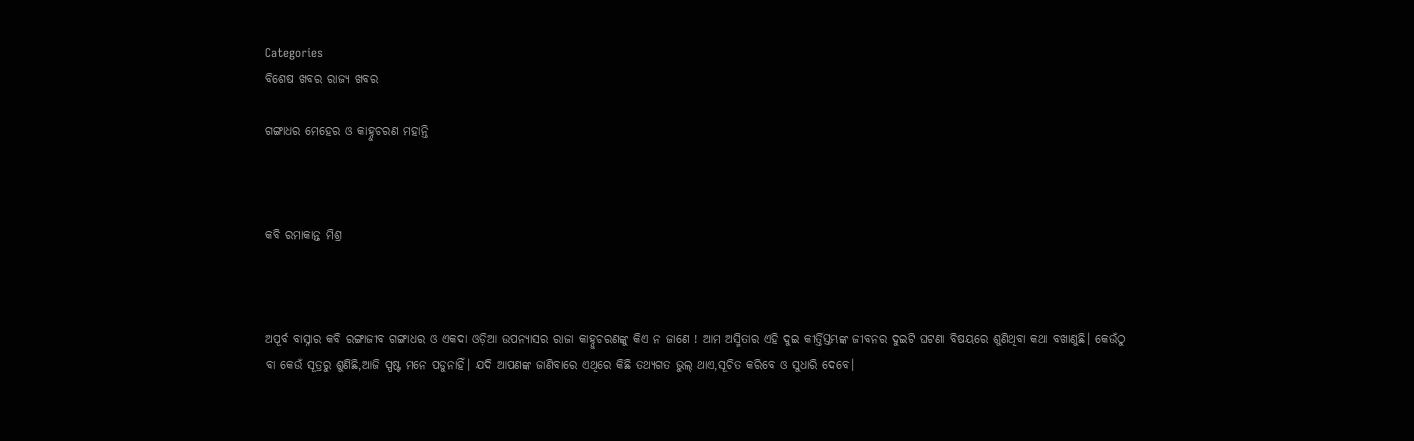Categories
ବିଶେଷ ଖବର ରାଜ୍ୟ ଖବର

ଗଙ୍ଗାଧର ମେହେର ଓ କାହ୍ନୁଚରଣ ମହାନ୍ତି



କବି ରମାକାନ୍ତ ମିଶ୍ର



ଅପୂର୍ବ ବାସ୍ନାର କବି ରଙ୍ଗାଜୀବ ଗଙ୍ଗାଧର ଓ ଏକଦା ଓଡ଼ିଆ ଉପନ୍ୟାସର ରାଜା କାହ୍ନୁଚରଣଙ୍କୁ କିଏ ନ ଜାଣେ ! ଆମ ଅସ୍ମିତାର ଏହି ଦୁଇ କୀର୍ତ୍ତିସ୍ତମ୍ଭଙ୍କ ଜୀବନର ଦୁଇଟି ଘଟଣା ବିଷୟରେ ଶୁଣିଥିବା କଥା ବଖାଣୁଛି। କେଉଁଠୁ ବା କେଉଁ ସୂତ୍ରରୁ ଶୁଣିଛି,ଆଜି ସ୍ପଷ୍ଟ ମନେ ପଡୁନାହିଁ। ଯଦି ଆପଣଙ୍କ ଜାଣିବାରେ ଏଥିରେ କିଛି ତଥ୍ୟଗତ ଭୁଲ୍ ଥାଏ,ସୂଚିତ କରିବେ ଓ ସୁଧାରି ଦେବେ।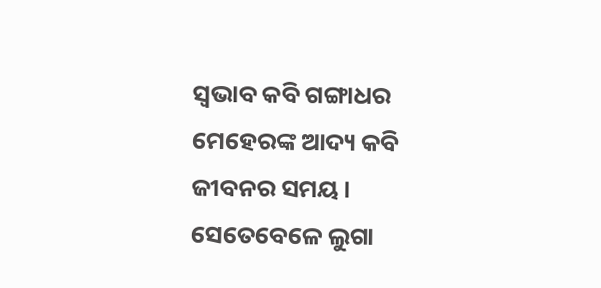ସ୍ବଭାବ କବି ଗଙ୍ଗାଧର ମେହେରଙ୍କ ଆଦ୍ୟ କବି ଜୀବନର ସମୟ। ସେତେବେଳେ ଲୁଗା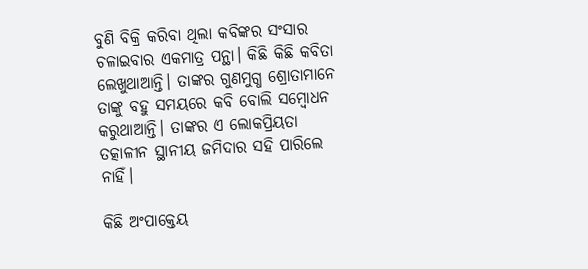ବୁଣି ବିକ୍ରି କରିବା ଥିଲା କବିଙ୍କର ସଂସାର ଚଳାଇବାର ଏକମାତ୍ର ପନ୍ଥା। କିଛି କିଛି କବିତା ଲେଖୁଥାଆନ୍ତି। ତାଙ୍କର ଗୁଣମୁଗ୍ଧ ଶ୍ରୋତାମାନେ ତାଙ୍କୁ ବହୁ ସମୟରେ କବି ବୋଲି ସମ୍ବୋଧନ କରୁଥାଆନ୍ତି। ତାଙ୍କର ଏ ଲୋକପ୍ରିୟତା ତତ୍କାଳୀନ ସ୍ଥାନୀୟ ଜମିଦାର ସହି ପାରିଲେ ନାହିଁ।

କିଛି ଅଂପାକ୍ତେୟ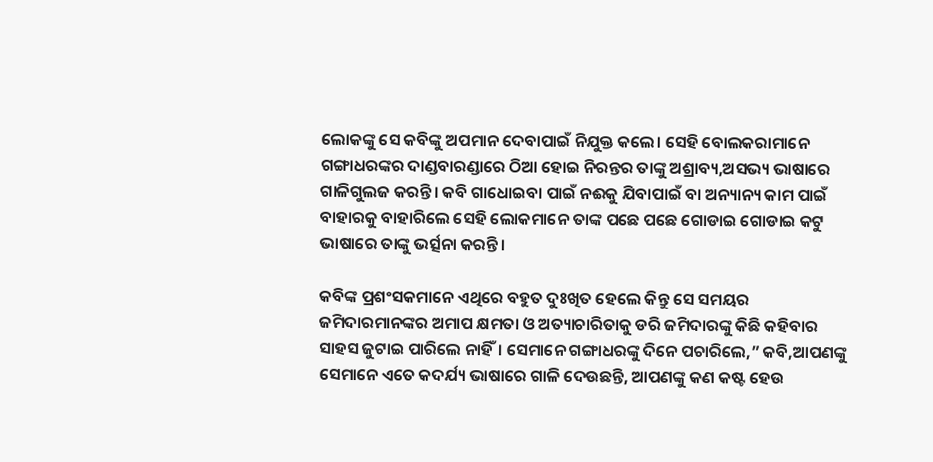ଲୋକଙ୍କୁ ସେ କବିଙ୍କୁ ଅପମାନ ଦେବାପାଇଁ ନିଯୁକ୍ତ କଲେ। ସେହି ବୋଲକରାମାନେ ଗଙ୍ଗାଧରଙ୍କର ଦାଣ୍ଡବାରଣ୍ଡାରେ ଠିଆ ହୋଇ ନିରନ୍ତର ତାଙ୍କୁ ଅଶ୍ରାବ୍ୟ,ଅସଭ୍ୟ ଭାଷାରେ ଗାଳିଗୁଲଜ କରନ୍ତି। କବି ଗାଧୋଇବା ପାଇଁ ନଈକୁ ଯିବାପାଇଁ ବା ଅନ୍ୟାନ୍ୟ କାମ ପାଇଁ ବାହାରକୁ ବାହାରିଲେ ସେହି ଲୋକମାନେ ତାଙ୍କ ପଛେ ପଛେ ଗୋଡାଇ ଗୋଡାଇ କଟୁ ଭାଷାରେ ତାଙ୍କୁ ଭର୍ତ୍ସନା କରନ୍ତି।

କବିଙ୍କ ପ୍ରଶଂସକମାନେ ଏଥିରେ ବହୁତ ଦୁଃଖିତ ହେଲେ କିନ୍ତୁ ସେ ସମୟର ଜମିଦାରମାନଙ୍କର ଅମାପ କ୍ଷମତା ଓ ଅତ୍ୟାଚାରିତାକୁ ଡରି ଜମିଦାରଙ୍କୁ କିଛି କହିବାର ସାହସ ଜୁଟାଇ ପାରିଲେ ନାହିଁ। ସେମାନେ ଗଙ୍ଗାଧରଙ୍କୁ ଦିନେ ପଚାରିଲେ,” କବି,ଆପଣଙ୍କୁ ସେମାନେ ଏତେ କଦର୍ଯ୍ୟ ଭାଷାରେ ଗାଳି ଦେଉଛନ୍ତି, ଆପଣଙ୍କୁ କଣ କଷ୍ଟ ହେଉ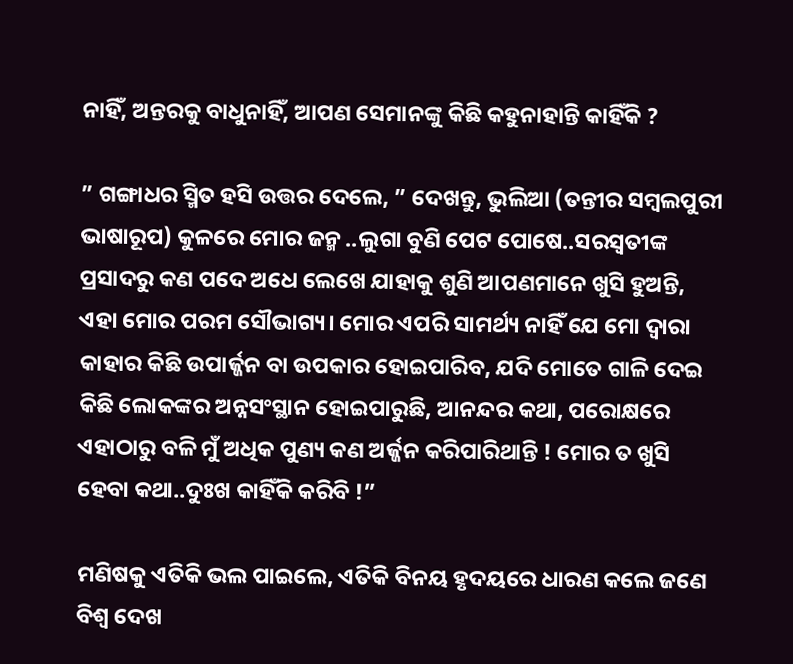ନାହିଁ, ଅନ୍ତରକୁ ବାଧୁନାହିଁ, ଆପଣ ସେମାନଙ୍କୁ କିଛି କହୁନାହାନ୍ତି କାହିଁକି ?

” ଗଙ୍ଗାଧର ସ୍ମିତ ହସି ଉତ୍ତର ଦେଲେ, ” ଦେଖନ୍ତୁ, ଭୁଲିଆ (ତନ୍ତୀର ସମ୍ବଲପୁରୀ ଭାଷାରୂପ) କୁଳରେ ମୋର ଜନ୍ମ ..ଲୁଗା ବୁଣି ପେଟ ପୋଷେ..ସରସ୍ବତୀଙ୍କ ପ୍ରସାଦରୁ କଣ ପଦେ ଅଧେ ଲେଖେ ଯାହାକୁ ଶୁଣି ଆପଣମାନେ ଖୁସି ହୁଅନ୍ତି, ଏହା ମୋର ପରମ ସୌଭାଗ୍ୟ। ମୋର ଏପରି ସାମର୍ଥ୍ୟ ନାହିଁ ଯେ ମୋ ଦ୍ବାରା କାହାର କିଛି ଉପାର୍ଜ୍ଜନ ବା ଉପକାର ହୋଇପାରିବ, ଯଦି ମୋତେ ଗାଳି ଦେଇ କିଛି ଲୋକଙ୍କର ଅନ୍ନସଂସ୍ଥାନ ହୋଇପାରୁଛି, ଆନନ୍ଦର କଥା, ପରୋକ୍ଷରେ ଏହାଠାରୁ ବଳି ମୁଁ ଅଧିକ ପୁଣ୍ୟ କଣ ଅର୍ଜ୍ଜନ କରିପାରିଥାନ୍ତି ! ମୋର ତ ଖୁସି ହେବା କଥା..ଦୁଃଖ କାହିଁକି କରିବି !”

ମଣିଷକୁ ଏତିକି ଭଲ ପାଇଲେ, ଏତିକି ବିନୟ ହୃଦୟରେ ଧାରଣ କଲେ ଜଣେ
ବିଶ୍ବ ଦେଖ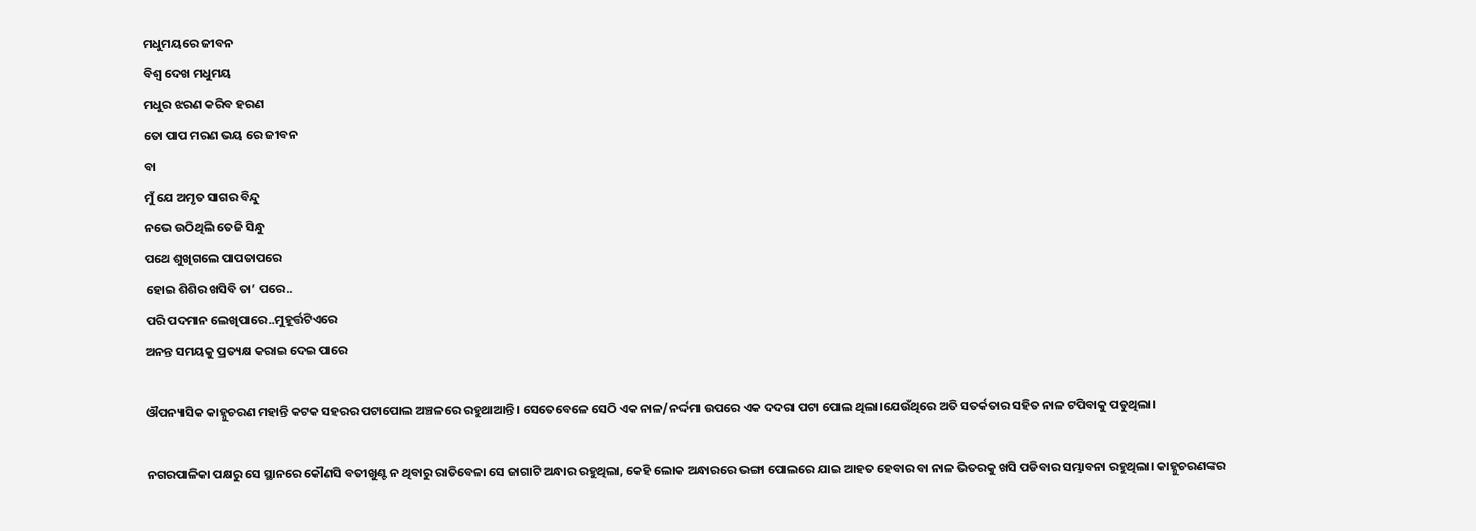ମଧୁମୟରେ ଜୀବନ
ବିଶ୍ବ ଦେଖ ମଧୁମୟ
ମଧୁର ଝରଣ କରିବ ହରଣ
ତୋ ପାପ ମରଣ ଭୟ ରେ ଜୀବନ
ବା
ମୁଁ ଯେ ଅମୃତ ସାଗର ବିନ୍ଦୁ
ନଭେ ଉଠିଥିଲି ତେଜି ସିନ୍ଧୁ
ପଥେ ଶୁଖିଗଲେ ପାପତାପରେ
ହୋଇ ଶିଶିର ଖସିବି ତା’ ପରେ..
ପରି ପଦମାନ ଲେଖିପାରେ..ମୁହୂର୍ତ୍ତଟିଏରେ
ଅନନ୍ତ ସମୟକୁ ପ୍ରତ୍ୟକ୍ଷ କରାଇ ଦେଇ ପାରେ

ଔପନ୍ୟାସିକ କାହ୍ନୁଚରଣ ମହାନ୍ତି କଟକ ସହରର ପଟାପୋଲ ଅଞ୍ଚଳରେ ରହୁଥାଆନ୍ତି। ସେତେବେଳେ ସେଠି ଏକ ନାଳ/ନର୍ଦ୍ଦମା ଉପରେ ଏକ ଦଦରା ପଟା ପୋଲ ଥିଲା।ଯେଉଁଥିରେ ଅତି ସତର୍କତାର ସହିତ ନାଳ ଟପିବାକୁ ପଡୁଥିଲା।

ନଗରପାଳିକା ପକ୍ଷରୁ ସେ ସ୍ଥାନରେ କୌଣସି ବତୀଖୁଣ୍ଟ ନ ଥିବାରୁ ରାତିବେଳା ସେ ଜାଗାଟି ଅନ୍ଧାର ରହୁଥିଲା, କେହି ଲୋକ ଅନ୍ଧାରରେ ଭଙ୍ଗା ପୋଲରେ ଯାଇ ଆହତ ହେବାର ବା ନାଳ ଭିତରକୁ ଖସି ପଡିବାର ସମ୍ଭାବନା ରହୁଥିଲା। କାହ୍ନୁଚରଣଙ୍କର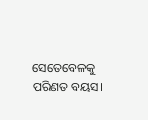ସେତେବେଳକୁ ପରିଣତ ବୟସ।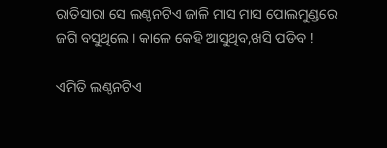ରାତିସାରା ସେ ଲଣ୍ଠନଟିଏ ଜାଳି ମାସ ମାସ ପୋଲମୁଣ୍ଡରେ ଜଗି ବସୁଥିଲେ। କାଳେ କେହି ଆସୁଥିବ,ଖସି ପଡିବ !

ଏମିତି ଲଣ୍ଠନଟିଏ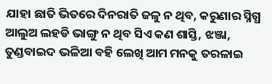ଯାହା ଛାତି ଭିତରେ ଦିନରାତି ଜଳୁ ନ ଥିବ, କରୁଣାର ସ୍ନିଗ୍ଧ ଆଲୁଅ ଲହଡି ଭାଙ୍ଗୁ ନ ଥିବ ସିଏ କଣ ଶାସ୍ତି, ଝଞ୍ଜା, ତୁଣ୍ଡବାଇଦ ଭଳିଆ ବହି ଲେଖି ଆମ ମନକୁ ତରଳାଇ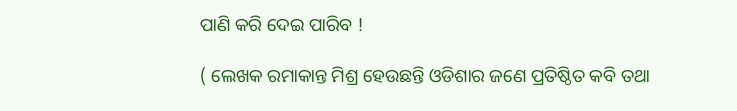ପାଣି କରି ଦେଇ ପାରିବ !

( ଲେଖକ ରମାକାନ୍ତ ମିଶ୍ର ହେଉଛନ୍ତି ଓଡିଶାର ଜଣେ ପ୍ରତିଷ୍ଠିତ କବି ତଥା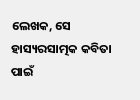ଲେଖକ, ସେ ହାସ୍ୟରସାତ୍ମକ କବିତା ପାଇଁ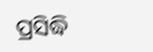ପ୍ରସିଦ୍ଧି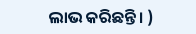ଲାଭ କରିଛନ୍ତି। )